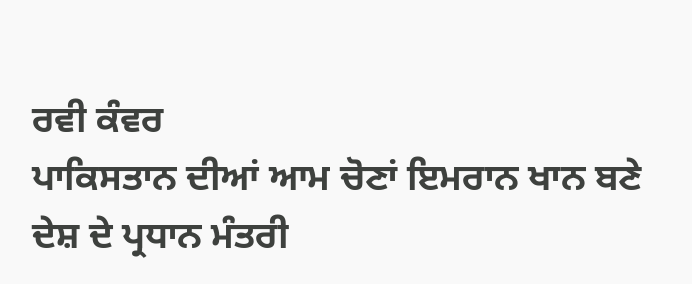ਰਵੀ ਕੰਵਰ
ਪਾਕਿਸਤਾਨ ਦੀਆਂ ਆਮ ਚੋਣਾਂ ਇਮਰਾਨ ਖਾਨ ਬਣੇ ਦੇਸ਼ ਦੇ ਪ੍ਰਧਾਨ ਮੰਤਰੀ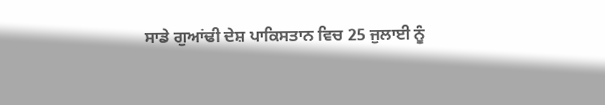ਸਾਡੇ ਗੁਆਂਢੀ ਦੇਸ਼ ਪਾਕਿਸਤਾਨ ਵਿਚ 25 ਜੁਲਾਈ ਨੂੰ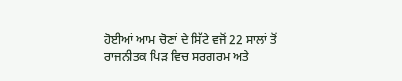ਹੋਈਆਂ ਆਮ ਚੋਣਾਂ ਦੇ ਸਿੱਟੇ ਵਜੋਂ 22 ਸਾਲਾਂ ਤੋਂ ਰਾਜਨੀਤਕ ਪਿੜ ਵਿਚ ਸਰਗਰਮ ਅਤੇ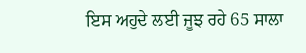ਇਸ ਅਹੁਦੇ ਲਈ ਜੂਝ ਰਹੇ 65 ਸਾਲਾ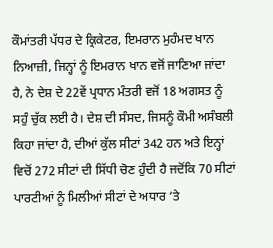ਕੌਮਾਂਤਰੀ ਪੱਧਰ ਦੇ ਕ੍ਰਿਕੇਟਰ, ਇਮਰਾਨ ਮੁਹੰਮਦ ਖਾਨ ਨਿਆਜ਼ੀ, ਜਿਨ੍ਹਾਂ ਨੂੰ ਇਮਰਾਨ ਖਾਨ ਵਜੋਂ ਜਾਣਿਆ ਜਾਂਦਾ ਹੈ, ਨੇ ਦੇਸ਼ ਦੇ 22ਵੇਂ ਪ੍ਰਧਾਨ ਮੰਤਰੀ ਵਜੋਂ 18 ਅਗਸਤ ਨੂੰ ਸਹੁੰ ਚੁੱਕ ਲਈ ਹੈ। ਦੇਸ਼ ਦੀ ਸੰਸਦ, ਜਿਸਨੂੰ ਕੌਮੀ ਅਸੰਬਲੀ ਕਿਹਾ ਜਾਂਦਾ ਹੈ, ਦੀਆਂ ਕੁੱਲ ਸੀਟਾਂ 342 ਹਨ ਅਤੇ ਇਨ੍ਹਾਂ ਵਿਚੋਂ 272 ਸੀਟਾਂ ਦੀ ਸਿੱਧੀ ਚੋਣ ਹੁੰਦੀ ਹੈ ਜਦੋਂਕਿ 70 ਸੀਟਾਂ ਪਾਰਟੀਆਂ ਨੂੰ ਮਿਲੀਆਂ ਸੀਟਾਂ ਦੇ ਅਧਾਰ ‘ਤੇ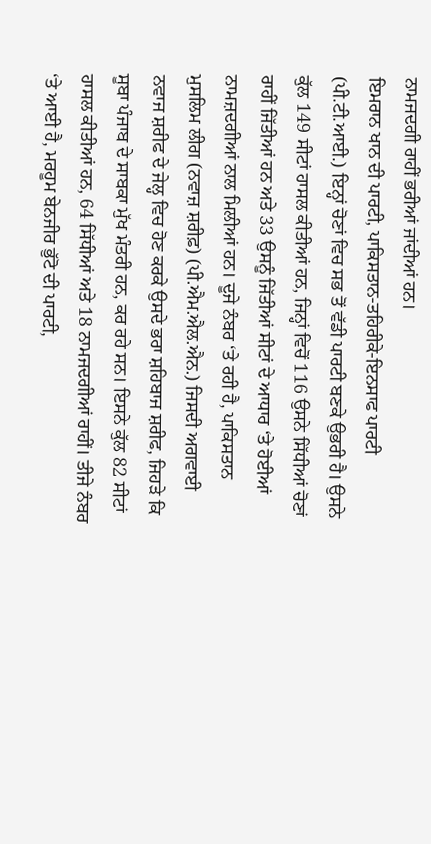ਨਾਮਜਦਗੀ ਰਾਹੀਂ ਭਰੀਆਂ ਜਾਂਦੀਆਂ ਹਨ।
ਇਮਰਾਨ ਖਾਨ ਦੀ ਪਾਰਟੀ, ਪਾਕਿਸਤਾਨ-ਤਹਿਰੀਕੇ-ਇਨਸਾਫ ਪਾਰਟੀ (ਪੀ.ਟੀ.ਆਈ.) ਇਨ੍ਹਾਂ ਚੋਣਾਂ ਵਿਚ ਸਭ ਤੋਂ ਵੱਡੀ ਪਾਰਟੀ ਬਣਕੇ ਉਭਰੀ ਹੈ। ਉਸਨੇ ਕੁੱਲ 149 ਸੀਟਾਂ ਹਾਸਲ ਕੀਤੀਆਂ ਹਨ, ਜਿਨ੍ਹਾਂ ਵਿਚੋਂ 116 ਉਸਨੇ ਸਿੱਧੀਆਂ ਚੋਣਾਂ ਰਾਹੀਂ ਜਿੱਤੀਆਂ ਹਨ ਅਤੇ 33 ਉਸਨੂੰ ਜਿੱਤੀਆਂ ਸੀਟਾਂ ਦੇ ਆਧਾਰ ‘ਤੇ ਹੋਈਆਂ ਨਾਮਜ਼ਦਗੀਆਂ ਨਾਲ ਮਿਲੀਆਂ ਹਨ। ਦੂਜੇ ਨੰਬਰ ‘ਤੇ ਰਹੀ ਹੈ, ਪਾਕਿਸਤਾਨ ਮੁਸਲਿਮ ਲੀਗ (ਨਵਾਜ਼ ਸ਼ਰੀਫ਼) (ਪੀ.ਐਮ.ਐਲ.ਐਨ.) ਜਿਸਦੀ ਅਗਵਾਈ ਨਵਾਜ ਸ਼ਰੀਫ ਦੇ ਜੇਲ੍ਹ ਵਿਚ ਹੋਣ ਕਰਕੇ ਉਸਦੇ ਭਰਾ ਸ਼ਹਿਬਾਜ ਸ਼ਰੀਫ, ਜਿਹੜੇ ਕਿ ਸੂਬਾ ਪੰਜਾਬ ਦੇ ਸਾਬਕਾ ਮੁੱਖ ਮੰਤਰੀ ਹਨ, ਕਰ ਰਹੇ ਸਨ। ਇਸਨੇ ਕੁੱਲ 82 ਸੀਟਾਂ ਹਾਸਲ ਕੀਤੀਆਂ ਹਨ, 64 ਸਿੱਧੀਆਂ ਅਤੇ 18 ਨਾਮਜਦਗੀਆਂ ਰਾਹੀਂ। ਤੀਜੇ ਨੰਬਰ ‘ਤੇ ਆਈ ਹੈ, ਮਰਹੂਮ ਬੇਨਜੀਰ ਭੁੱਟੋ ਦੀ ਪਾਰਟੀ,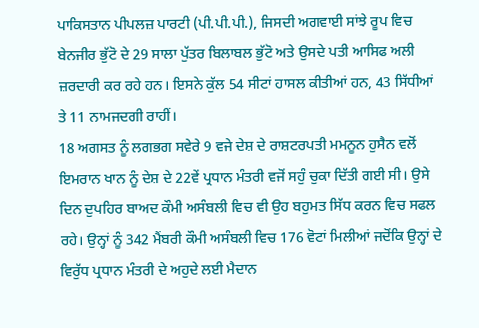ਪਾਕਿਸਤਾਨ ਪੀਪਲਜ਼ ਪਾਰਟੀ (ਪੀ.ਪੀ.ਪੀ.), ਜਿਸਦੀ ਅਗਵਾਈ ਸਾਂਝੇ ਰੂਪ ਵਿਚ ਬੇਨਜੀਰ ਭੁੱਟੋ ਦੇ 29 ਸਾਲਾ ਪੁੱਤਰ ਬਿਲਾਬਲ ਭੁੱਟੋ ਅਤੇ ਉਸਦੇ ਪਤੀ ਆਸਿਫ ਅਲੀ ਜ਼ਰਦਾਰੀ ਕਰ ਰਹੇ ਹਨ। ਇਸਨੇ ਕੁੱਲ 54 ਸੀਟਾਂ ਹਾਸਲ ਕੀਤੀਆਂ ਹਨ, 43 ਸਿੱਧੀਆਂ ਤੇ 11 ਨਾਮਜਦਗੀ ਰਾਹੀਂ।
18 ਅਗਸਤ ਨੂੰ ਲਗਭਗ ਸਵੇਰੇ 9 ਵਜੇ ਦੇਸ਼ ਦੇ ਰਾਸ਼ਟਰਪਤੀ ਮਮਨੂਨ ਹੁਸੈਨ ਵਲੋਂ ਇਮਰਾਨ ਖਾਨ ਨੂੰ ਦੇਸ਼ ਦੇ 22ਵੇਂ ਪ੍ਰਧਾਨ ਮੰਤਰੀ ਵਜੋਂ ਸਹੁੰ ਚੁਕਾ ਦਿੱਤੀ ਗਈ ਸੀ। ਉਸੇ ਦਿਨ ਦੁਪਹਿਰ ਬਾਅਦ ਕੌਮੀ ਅਸੰਬਲੀ ਵਿਚ ਵੀ ਉਹ ਬਹੁਮਤ ਸਿੱਧ ਕਰਨ ਵਿਚ ਸਫਲ ਰਹੇ। ਉਨ੍ਹਾਂ ਨੂੰ 342 ਮੈਂਬਰੀ ਕੌਮੀ ਅਸੰਬਲੀ ਵਿਚ 176 ਵੋਟਾਂ ਮਿਲੀਆਂ ਜਦੋਂਕਿ ਉਨ੍ਹਾਂ ਦੇ ਵਿਰੁੱਧ ਪ੍ਰਧਾਨ ਮੰਤਰੀ ਦੇ ਅਹੁਦੇ ਲਈ ਮੈਦਾਨ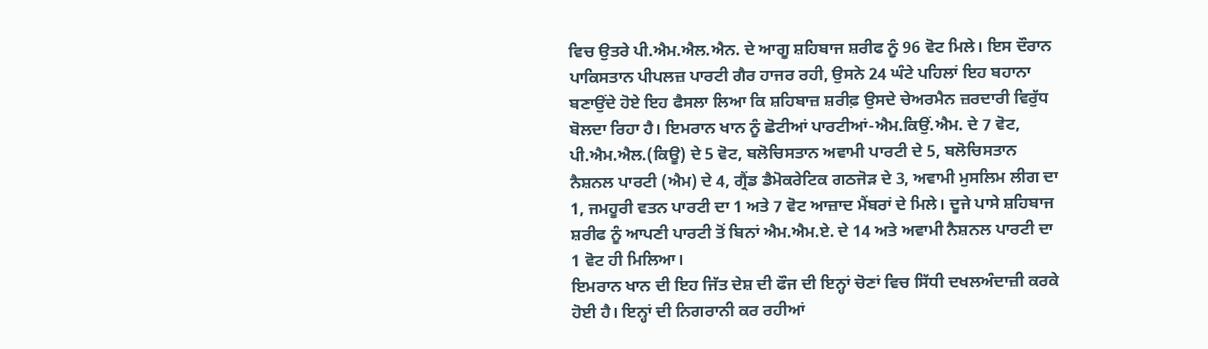ਵਿਚ ਉਤਰੇ ਪੀ.ਐਮ.ਐਲ.ਐਨ. ਦੇ ਆਗੂ ਸ਼ਹਿਬਾਜ ਸ਼ਰੀਫ ਨੂੰ 96 ਵੋਟ ਮਿਲੇ। ਇਸ ਦੌਰਾਨ ਪਾਕਿਸਤਾਨ ਪੀਪਲਜ਼ ਪਾਰਟੀ ਗੈਰ ਹਾਜਰ ਰਹੀ, ਉਸਨੇ 24 ਘੰਟੇ ਪਹਿਲਾਂ ਇਹ ਬਹਾਨਾ ਬਣਾਉਂਦੇ ਹੋਏ ਇਹ ਫੈਸਲਾ ਲਿਆ ਕਿ ਸ਼ਹਿਬਾਜ਼ ਸ਼ਰੀਫ਼ ਉਸਦੇ ਚੇਅਰਮੈਨ ਜ਼ਰਦਾਰੀ ਵਿਰੁੱਧ ਬੋਲਦਾ ਰਿਹਾ ਹੈ। ਇਮਰਾਨ ਖਾਨ ਨੂੰ ਛੋਟੀਆਂ ਪਾਰਟੀਆਂ-ਐਮ.ਕਿਉਂ.ਐਮ. ਦੇ 7 ਵੋਟ, ਪੀ.ਐਮ.ਐਲ.(ਕਿਊ) ਦੇ 5 ਵੋਟ, ਬਲੋਚਿਸਤਾਨ ਅਵਾਮੀ ਪਾਰਟੀ ਦੇ 5, ਬਲੋਚਿਸਤਾਨ ਨੈਸ਼ਨਲ ਪਾਰਟੀ (ਐਮ) ਦੇ 4, ਗ੍ਰੈਂਡ ਡੈਮੋਕਰੇਟਿਕ ਗਠਜੋੜ ਦੇ 3, ਅਵਾਮੀ ਮੁਸਲਿਮ ਲੀਗ ਦਾ 1, ਜਮਹੂਰੀ ਵਤਨ ਪਾਰਟੀ ਦਾ 1 ਅਤੇ 7 ਵੋਟ ਆਜ਼ਾਦ ਮੈਂਬਰਾਂ ਦੇ ਮਿਲੇ। ਦੂਜੇ ਪਾਸੇ ਸ਼ਹਿਬਾਜ ਸ਼ਰੀਫ ਨੂੰ ਆਪਣੀ ਪਾਰਟੀ ਤੋਂ ਬਿਨਾਂ ਐਮ.ਐਮ.ਏ. ਦੇ 14 ਅਤੇ ਅਵਾਮੀ ਨੈਸ਼ਨਲ ਪਾਰਟੀ ਦਾ 1 ਵੋਟ ਹੀ ਮਿਲਿਆ।
ਇਮਰਾਨ ਖਾਨ ਦੀ ਇਹ ਜਿੱਤ ਦੇਸ਼ ਦੀ ਫੌਜ ਦੀ ਇਨ੍ਹਾਂ ਚੋਣਾਂ ਵਿਚ ਸਿੱਧੀ ਦਖਲਅੰਦਾਜ਼ੀ ਕਰਕੇ ਹੋਈ ਹੈ। ਇਨ੍ਹਾਂ ਦੀ ਨਿਗਰਾਨੀ ਕਰ ਰਹੀਆਂ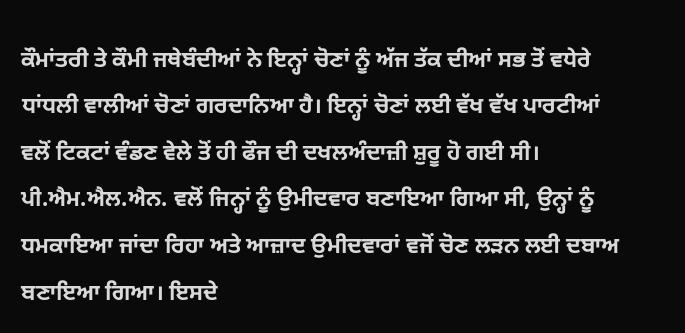ਕੌਮਾਂਤਰੀ ਤੇ ਕੌਮੀ ਜਥੇਬੰਦੀਆਂ ਨੇ ਇਨ੍ਹਾਂ ਚੋਣਾਂ ਨੂੰ ਅੱਜ ਤੱਕ ਦੀਆਂ ਸਭ ਤੋਂ ਵਧੇਰੇ ਧਾਂਧਲੀ ਵਾਲੀਆਂ ਚੋਣਾਂ ਗਰਦਾਨਿਆ ਹੈ। ਇਨ੍ਹਾਂ ਚੋਣਾਂ ਲਈ ਵੱਖ ਵੱਖ ਪਾਰਟੀਆਂ ਵਲੋਂ ਟਿਕਟਾਂ ਵੰਡਣ ਵੇਲੇ ਤੋਂ ਹੀ ਫੌਜ ਦੀ ਦਖਲਅੰਦਾਜ਼ੀ ਸ਼ੁਰੂ ਹੋ ਗਈ ਸੀ। ਪੀ.ਐਮ.ਐਲ.ਐਨ. ਵਲੋਂ ਜਿਨ੍ਹਾਂ ਨੂੰ ਉਮੀਦਵਾਰ ਬਣਾਇਆ ਗਿਆ ਸੀ, ਉਨ੍ਹਾਂ ਨੂੰ ਧਮਕਾਇਆ ਜਾਂਦਾ ਰਿਹਾ ਅਤੇ ਆਜ਼ਾਦ ਉਮੀਦਵਾਰਾਂ ਵਜੋਂ ਚੋਣ ਲੜਨ ਲਈ ਦਬਾਅ ਬਣਾਇਆ ਗਿਆ। ਇਸਦੇ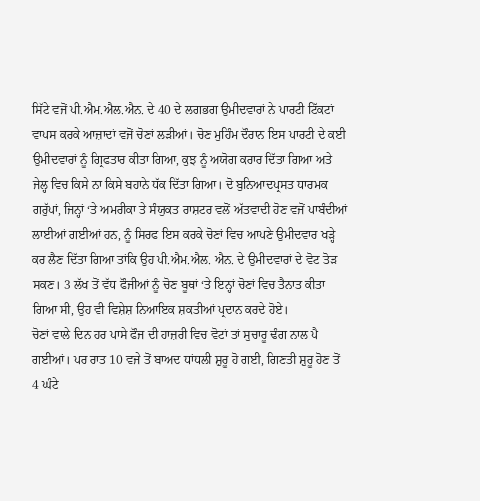ਸਿੱਟੇ ਵਜੋਂ ਪੀ.ਐਮ.ਐਲ.ਐਨ. ਦੇ 40 ਦੇ ਲਗਭਗ ਉਮੀਦਵਾਰਾਂ ਨੇ ਪਾਰਟੀ ਟਿੱਕਟਾਂ ਵਾਪਸ ਕਰਕੇ ਆਜ਼ਾਦਾਂ ਵਜੋਂ ਚੋਣਾਂ ਲੜੀਆਂ। ਚੋਣ ਮੁਹਿੰਮ ਦੌਰਾਨ ਇਸ ਪਾਰਟੀ ਦੇ ਕਈ ਉਮੀਦਵਾਰਾਂ ਨੂੰ ਗ੍ਰਿਫਤਾਰ ਕੀਤਾ ਗਿਆ, ਕੁਝ ਨੂੰ ਅਯੋਗ ਕਰਾਰ ਦਿੱਤਾ ਗਿਆ ਅਤੇ ਜੇਲ੍ਹ ਵਿਚ ਕਿਸੇ ਨਾ ਕਿਸੇ ਬਹਾਨੇ ਧੱਕ ਦਿੱਤਾ ਗਿਆ। ਦੋ ਬੁਨਿਆਦਪ੍ਰਸਤ ਧਾਰਮਕ ਗਰੁੱਪਾਂ, ਜਿਨ੍ਹਾਂ ‘ਤੇ ਅਮਰੀਕਾ ਤੇ ਸੰਯੁਕਤ ਰਾਸ਼ਟਰ ਵਲੋਂ ਅੱਤਵਾਦੀ ਹੋਣ ਵਜੋਂ ਪਾਬੰਦੀਆਂ ਲਾਈਆਂ ਗਈਆਂ ਹਨ, ਨੂੰ ਸਿਰਫ ਇਸ ਕਰਕੇ ਚੋਣਾਂ ਵਿਚ ਆਪਣੇ ਉਮੀਦਵਾਰ ਖੜ੍ਹੇ ਕਰ ਲੈਣ ਦਿੱਤਾ ਗਿਆ ਤਾਂਕਿ ਉਹ ਪੀ.ਐਮ.ਐਲ. ਐਨ. ਦੇ ਉਮੀਦਵਾਰਾਂ ਦੇ ਵੋਟ ਤੋੜ ਸਕਣ। 3 ਲੱਖ ਤੋਂ ਵੱਧ ਫੌਜੀਆਂ ਨੂੰ ਚੋਣ ਬੂਥਾਂ ‘ਤੇ ਇਨ੍ਹਾਂ ਚੋਣਾਂ ਵਿਚ ਤੈਨਾਤ ਕੀਤਾ ਗਿਆ ਸੀ, ਉਹ ਵੀ ਵਿਸ਼ੇਸ਼ ਨਿਆਇਕ ਸ਼ਕਤੀਆਂ ਪ੍ਰਦਾਨ ਕਰਦੇ ਹੋਏ।
ਚੋਣਾਂ ਵਾਲੇ ਦਿਨ ਹਰ ਪਾਸੇ ਫੌਜ ਦੀ ਹਾਜ਼ਰੀ ਵਿਚ ਵੋਟਾਂ ਤਾਂ ਸੁਚਾਰੂ ਢੰਗ ਨਾਲ ਪੈ ਗਈਆਂ। ਪਰ ਰਾਤ 10 ਵਜੇ ਤੋਂ ਬਾਅਦ ਧਾਂਧਲੀ ਸ਼ੁਰੂ ਹੋ ਗਈ, ਗਿਣਤੀ ਸ਼ੁਰੂ ਹੋਣ ਤੋਂ 4 ਘੰਟੇ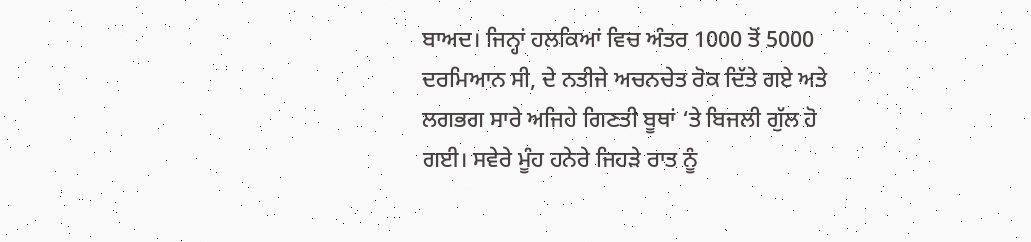ਬਾਅਦ। ਜਿਨ੍ਹਾਂ ਹਲਕਿਆਂ ਵਿਚ ਅੰਤਰ 1000 ਤੋਂ 5000 ਦਰਮਿਆਨ ਸੀ, ਦੇ ਨਤੀਜੇ ਅਚਨਚੇਤ ਰੋਕ ਦਿੱਤੇ ਗਏ ਅਤੇ ਲਗਭਗ ਸਾਰੇ ਅਜਿਹੇ ਗਿਣਤੀ ਬੂਥਾਂ ‘ਤੇ ਬਿਜਲੀ ਗੁੱਲ ਹੋ ਗਈ। ਸਵੇਰੇ ਮੂੰਹ ਹਨੇਰੇ ਜਿਹੜੇ ਰਾਤ ਨੂੰ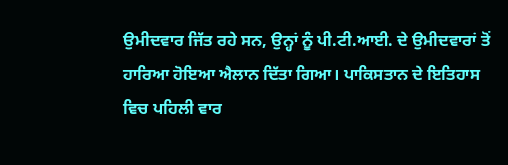ਉਮੀਦਵਾਰ ਜਿੱਤ ਰਹੇ ਸਨ, ਉਨ੍ਹਾਂ ਨੂੰ ਪੀ.ਟੀ.ਆਈ. ਦੇ ਉਮੀਦਵਾਰਾਂ ਤੋਂ ਹਾਰਿਆ ਹੋਇਆ ਐਲਾਨ ਦਿੱਤਾ ਗਿਆ। ਪਾਕਿਸਤਾਨ ਦੇ ਇਤਿਹਾਸ ਵਿਚ ਪਹਿਲੀ ਵਾਰ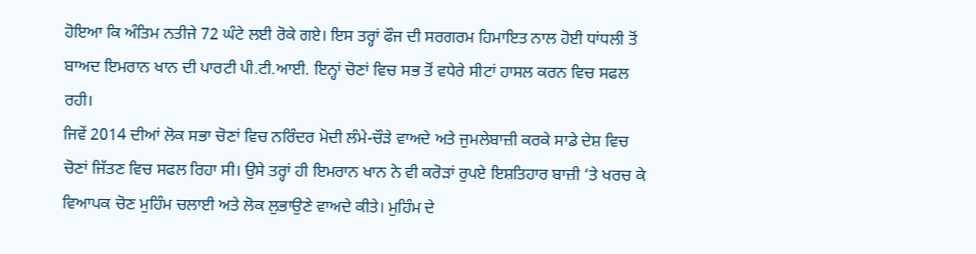ਹੋਇਆ ਕਿ ਅੰਤਿਮ ਨਤੀਜੇ 72 ਘੰਟੇ ਲਈ ਰੋਕੇ ਗਏ। ਇਸ ਤਰ੍ਹਾਂ ਫੌਜ ਦੀ ਸਰਗਰਮ ਹਿਮਾਇਤ ਨਾਲ ਹੋਈ ਧਾਂਧਲੀ ਤੋਂ ਬਾਅਦ ਇਮਰਾਨ ਖਾਨ ਦੀ ਪਾਰਟੀ ਪੀ.ਟੀ.ਆਈ. ਇਨ੍ਹਾਂ ਚੋਣਾਂ ਵਿਚ ਸਭ ਤੋਂ ਵਧੇਰੇ ਸੀਟਾਂ ਹਾਸਲ ਕਰਨ ਵਿਚ ਸਫਲ ਰਹੀ।
ਜਿਵੇਂ 2014 ਦੀਆਂ ਲੋਕ ਸਭਾ ਚੋਣਾਂ ਵਿਚ ਨਰਿੰਦਰ ਮੋਦੀ ਲੰਮੇ-ਚੌੜੇ ਵਾਅਦੇ ਅਤੇ ਜੁਮਲੇਬਾਜ਼ੀ ਕਰਕੇ ਸਾਡੇ ਦੇਸ਼ ਵਿਚ ਚੋਣਾਂ ਜਿੱਤਣ ਵਿਚ ਸਫਲ ਰਿਹਾ ਸੀ। ਉਸੇ ਤਰ੍ਹਾਂ ਹੀ ਇਮਰਾਨ ਖਾਨ ਨੇ ਵੀ ਕਰੋੜਾਂ ਰੁਪਏ ਇਸ਼ਤਿਹਾਰ ਬਾਜ਼ੀ ‘ਤੇ ਖਰਚ ਕੇ ਵਿਆਪਕ ਚੋਣ ਮੁਹਿੰਮ ਚਲਾਈ ਅਤੇ ਲੋਕ ਲੁਭਾਉਣੇ ਵਾਅਦੇ ਕੀਤੇ। ਮੁਹਿੰਮ ਦੇ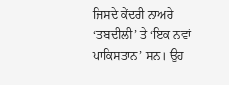ਜਿਸਦੇ ਕੇਂਦਰੀ ਨਾਅਰੇ ‘ਤਬਦੀਲੀ’ ਤੇ ‘ਇਕ ਨਵਾਂ ਪਾਕਿਸਤਾਨ’ ਸਨ। ਉਹ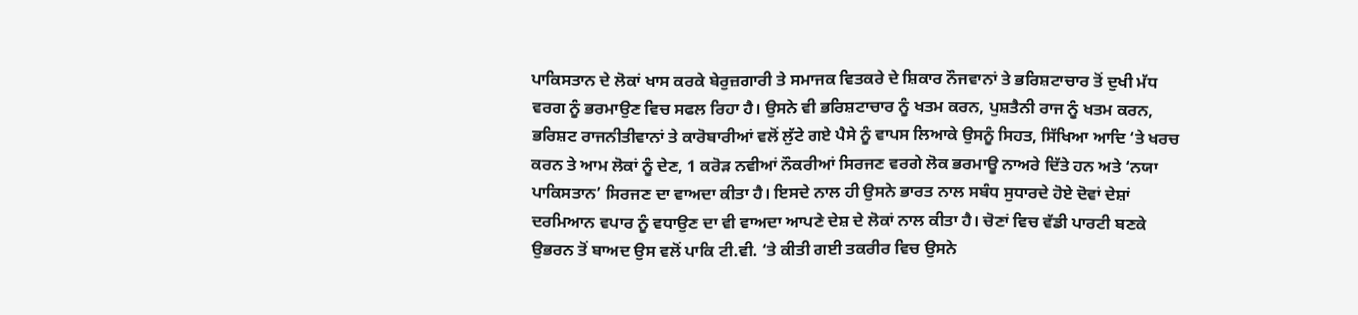ਪਾਕਿਸਤਾਨ ਦੇ ਲੋਕਾਂ ਖਾਸ ਕਰਕੇ ਬੇਰੁਜ਼ਗਾਰੀ ਤੇ ਸਮਾਜਕ ਵਿਤਕਰੇ ਦੇ ਸ਼ਿਕਾਰ ਨੌਜਵਾਨਾਂ ਤੇ ਭਰਿਸ਼ਟਾਚਾਰ ਤੋਂ ਦੁਖੀ ਮੱਧ ਵਰਗ ਨੂੰ ਭਰਮਾਉਣ ਵਿਚ ਸਫਲ ਰਿਹਾ ਹੈ। ਉਸਨੇ ਵੀ ਭਰਿਸ਼ਟਾਚਾਰ ਨੂੰ ਖਤਮ ਕਰਨ, ਪੁਸ਼ਤੈਨੀ ਰਾਜ ਨੂੰ ਖਤਮ ਕਰਨ, ਭਰਿਸ਼ਟ ਰਾਜਨੀਤੀਵਾਨਾਂ ਤੇ ਕਾਰੋਬਾਰੀਆਂ ਵਲੋਂ ਲੁੱਟੇ ਗਏ ਪੈਸੇ ਨੂੰ ਵਾਪਸ ਲਿਆਕੇ ਉਸਨੂੰ ਸਿਹਤ, ਸਿੱਖਿਆ ਆਦਿ ‘ਤੇ ਖਰਚ ਕਰਨ ਤੇ ਆਮ ਲੋਕਾਂ ਨੂੰ ਦੇਣ, 1 ਕਰੋੜ ਨਵੀਆਂ ਨੌਕਰੀਆਂ ਸਿਰਜਣ ਵਰਗੇ ਲੋਕ ਭਰਮਾਊ ਨਾਅਰੇ ਦਿੱਤੇ ਹਨ ਅਤੇ ‘ਨਯਾ ਪਾਕਿਸਤਾਨ’ ਸਿਰਜਣ ਦਾ ਵਾਅਦਾ ਕੀਤਾ ਹੈ। ਇਸਦੇ ਨਾਲ ਹੀ ਉਸਨੇ ਭਾਰਤ ਨਾਲ ਸਬੰਧ ਸੁਧਾਰਦੇ ਹੋਏ ਦੋਵਾਂ ਦੇਸ਼ਾਂ ਦਰਮਿਆਨ ਵਪਾਰ ਨੂੰ ਵਧਾਉਣ ਦਾ ਵੀ ਵਾਅਦਾ ਆਪਣੇ ਦੇਸ਼ ਦੇ ਲੋਕਾਂ ਨਾਲ ਕੀਤਾ ਹੈ। ਚੋਣਾਂ ਵਿਚ ਵੱਡੀ ਪਾਰਟੀ ਬਣਕੇ ਉਭਰਨ ਤੋਂ ਬਾਅਦ ਉਸ ਵਲੋਂ ਪਾਕਿ ਟੀ.ਵੀ. ‘ਤੇ ਕੀਤੀ ਗਈ ਤਕਰੀਰ ਵਿਚ ਉਸਨੇ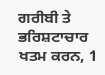ਗਰੀਬੀ ਤੇ ਭਰਿਸ਼ਟਾਚਾਰ ਖਤਮ ਕਰਨ, 1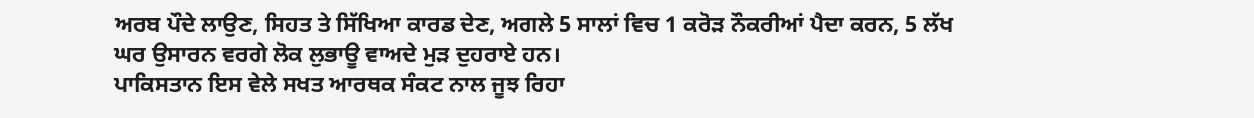ਅਰਬ ਪੌਦੇ ਲਾਉਣ, ਸਿਹਤ ਤੇ ਸਿੱਖਿਆ ਕਾਰਡ ਦੇਣ, ਅਗਲੇ 5 ਸਾਲਾਂ ਵਿਚ 1 ਕਰੋੜ ਨੌਕਰੀਆਂ ਪੈਦਾ ਕਰਨ, 5 ਲੱਖ ਘਰ ਉਸਾਰਨ ਵਰਗੇ ਲੋਕ ਲੁਭਾਊ ਵਾਅਦੇ ਮੁੜ ਦੁਹਰਾਏ ਹਨ।
ਪਾਕਿਸਤਾਨ ਇਸ ਵੇਲੇ ਸਖਤ ਆਰਥਕ ਸੰਕਟ ਨਾਲ ਜੂਝ ਰਿਹਾ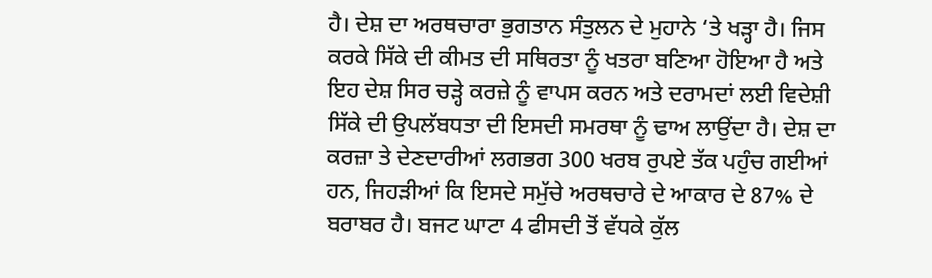ਹੈ। ਦੇਸ਼ ਦਾ ਅਰਥਚਾਰਾ ਭੁਗਤਾਨ ਸੰਤੁਲਨ ਦੇ ਮੁਹਾਨੇ ‘ਤੇ ਖੜ੍ਹਾ ਹੈ। ਜਿਸ ਕਰਕੇ ਸਿੱਕੇ ਦੀ ਕੀਮਤ ਦੀ ਸਥਿਰਤਾ ਨੂੰ ਖਤਰਾ ਬਣਿਆ ਹੋਇਆ ਹੈ ਅਤੇ ਇਹ ਦੇਸ਼ ਸਿਰ ਚੜ੍ਹੇ ਕਰਜ਼ੇ ਨੂੰ ਵਾਪਸ ਕਰਨ ਅਤੇ ਦਰਾਮਦਾਂ ਲਈ ਵਿਦੇਸ਼ੀ ਸਿੱਕੇ ਦੀ ਉਪਲੱਬਧਤਾ ਦੀ ਇਸਦੀ ਸਮਰਥਾ ਨੂੰ ਢਾਅ ਲਾਉਂਦਾ ਹੈ। ਦੇਸ਼ ਦਾ ਕਰਜ਼ਾ ਤੇ ਦੇਣਦਾਰੀਆਂ ਲਗਭਗ 300 ਖਰਬ ਰੁਪਏ ਤੱਕ ਪਹੁੰਚ ਗਈਆਂ ਹਨ, ਜਿਹੜੀਆਂ ਕਿ ਇਸਦੇ ਸਮੁੱਚੇ ਅਰਥਚਾਰੇ ਦੇ ਆਕਾਰ ਦੇ 87% ਦੇ ਬਰਾਬਰ ਹੈ। ਬਜਟ ਘਾਟਾ 4 ਫੀਸਦੀ ਤੋਂ ਵੱਧਕੇ ਕੁੱਲ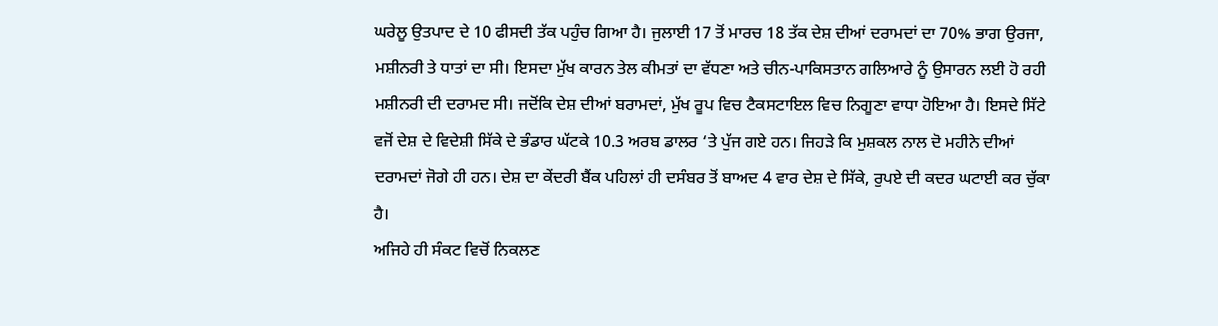ਘਰੇਲੂ ਉਤਪਾਦ ਦੇ 10 ਫੀਸਦੀ ਤੱਕ ਪਹੁੰਚ ਗਿਆ ਹੈ। ਜੁਲਾਈ 17 ਤੋਂ ਮਾਰਚ 18 ਤੱਕ ਦੇਸ਼ ਦੀਆਂ ਦਰਾਮਦਾਂ ਦਾ 70% ਭਾਗ ਉਰਜਾ, ਮਸ਼ੀਨਰੀ ਤੇ ਧਾਤਾਂ ਦਾ ਸੀ। ਇਸਦਾ ਮੁੱਖ ਕਾਰਨ ਤੇਲ ਕੀਮਤਾਂ ਦਾ ਵੱਧਣਾ ਅਤੇ ਚੀਨ-ਪਾਕਿਸਤਾਨ ਗਲਿਆਰੇ ਨੂੰ ਉਸਾਰਨ ਲਈ ਹੋ ਰਹੀ ਮਸ਼ੀਨਰੀ ਦੀ ਦਰਾਮਦ ਸੀ। ਜਦੋਂਕਿ ਦੇਸ਼ ਦੀਆਂ ਬਰਾਮਦਾਂ, ਮੁੱਖ ਰੂਪ ਵਿਚ ਟੈਕਸਟਾਇਲ ਵਿਚ ਨਿਗੂਣਾ ਵਾਧਾ ਹੋਇਆ ਹੈ। ਇਸਦੇ ਸਿੱਟੇ ਵਜੋਂ ਦੇਸ਼ ਦੇ ਵਿਦੇਸ਼ੀ ਸਿੱਕੇ ਦੇ ਭੰਡਾਰ ਘੱਟਕੇ 10.3 ਅਰਬ ਡਾਲਰ ‘ਤੇ ਪੁੱਜ ਗਏ ਹਨ। ਜਿਹੜੇ ਕਿ ਮੁਸ਼ਕਲ ਨਾਲ ਦੋ ਮਹੀਨੇ ਦੀਆਂ ਦਰਾਮਦਾਂ ਜੋਗੇ ਹੀ ਹਨ। ਦੇਸ਼ ਦਾ ਕੇਂਦਰੀ ਬੈਂਕ ਪਹਿਲਾਂ ਹੀ ਦਸੰਬਰ ਤੋਂ ਬਾਅਦ 4 ਵਾਰ ਦੇਸ਼ ਦੇ ਸਿੱਕੇ, ਰੁਪਏ ਦੀ ਕਦਰ ਘਟਾਈ ਕਰ ਚੁੱਕਾ ਹੈ।
ਅਜਿਹੇ ਹੀ ਸੰਕਟ ਵਿਚੋਂ ਨਿਕਲਣ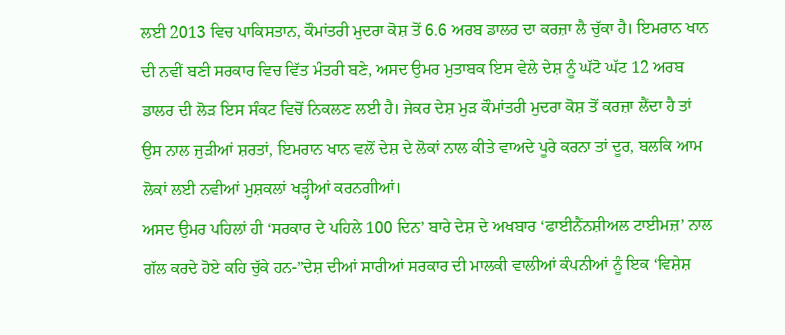ਲਈ 2013 ਵਿਚ ਪਾਕਿਸਤਾਨ, ਕੌਮਾਂਤਰੀ ਮੁਦਰਾ ਕੋਸ਼ ਤੋਂ 6.6 ਅਰਬ ਡਾਲਰ ਦਾ ਕਰਜ਼ਾ ਲੈ ਚੁੱਕਾ ਹੈ। ਇਮਰਾਨ ਖਾਨ ਦੀ ਨਵੀਂ ਬਣੀ ਸਰਕਾਰ ਵਿਚ ਵਿੱਤ ਮੰਤਰੀ ਬਣੇ, ਅਸਦ ਉਮਰ ਮੁਤਾਬਕ ਇਸ ਵੇਲੇ ਦੇਸ਼ ਨੂੰ ਘੱਟੋ ਘੱਟ 12 ਅਰਬ ਡਾਲਰ ਦੀ ਲੋੜ ਇਸ ਸੰਕਟ ਵਿਚੋਂ ਨਿਕਲਣ ਲਈ ਹੈ। ਜੇਕਰ ਦੇਸ਼ ਮੁੜ ਕੌਮਾਂਤਰੀ ਮੁਦਰਾ ਕੋਸ਼ ਤੋਂ ਕਰਜ਼ਾ ਲੈਂਦਾ ਹੈ ਤਾਂ ਉਸ ਨਾਲ ਜੁੜੀਆਂ ਸ਼ਰਤਾਂ, ਇਮਰਾਨ ਖਾਨ ਵਲੋਂ ਦੇਸ਼ ਦੇ ਲੋਕਾਂ ਨਾਲ ਕੀਤੇ ਵਾਅਦੇ ਪੂਰੇ ਕਰਨਾ ਤਾਂ ਦੂਰ, ਬਲਕਿ ਆਮ ਲੋਕਾਂ ਲਈ ਨਵੀਆਂ ਮੁਸ਼ਕਲਾਂ ਖੜ੍ਹੀਆਂ ਕਰਨਗੀਆਂ।
ਅਸਦ ਉਮਰ ਪਹਿਲਾਂ ਹੀ ‘ਸਰਕਾਰ ਦੇ ਪਹਿਲੇ 100 ਦਿਨ’ ਬਾਰੇ ਦੇਸ਼ ਦੇ ਅਖਬਾਰ ‘ਫਾਈਨੈਂਨਸ਼ੀਅਲ ਟਾਈਮਜ਼’ ਨਾਲ ਗੱਲ ਕਰਦੇ ਹੋਏ ਕਹਿ ਚੁੱਕੇ ਹਨ-”ਦੇਸ਼ ਦੀਆਂ ਸਾਰੀਆਂ ਸਰਕਾਰ ਦੀ ਮਾਲਕੀ ਵਾਲੀਆਂ ਕੰਪਨੀਆਂ ਨੂੰ ਇਕ ‘ਵਿਸ਼ੇਸ਼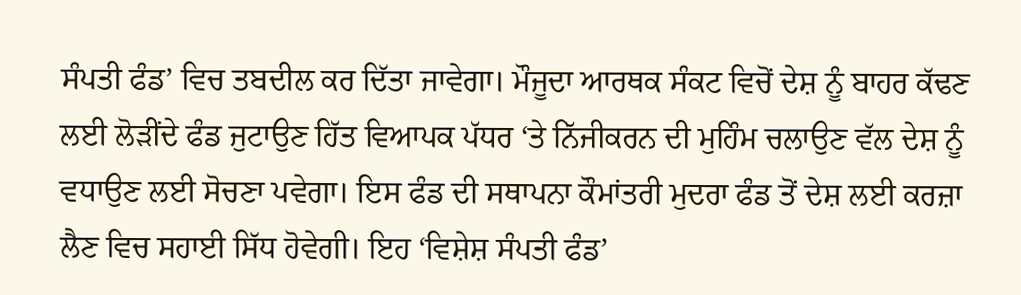ਸੰਪਤੀ ਫੰਡ’ ਵਿਚ ਤਬਦੀਲ ਕਰ ਦਿੱਤਾ ਜਾਵੇਗਾ। ਮੌਜੂਦਾ ਆਰਥਕ ਸੰਕਟ ਵਿਚੋਂ ਦੇਸ਼ ਨੂੰ ਬਾਹਰ ਕੱਢਣ ਲਈ ਲੋੜੀਂਦੇ ਫੰਡ ਜੁਟਾਉਣ ਹਿੱਤ ਵਿਆਪਕ ਪੱਧਰ ‘ਤੇ ਨਿੱਜੀਕਰਨ ਦੀ ਮੁਹਿੰਮ ਚਲਾਉਣ ਵੱਲ ਦੇਸ਼ ਨੂੰ ਵਧਾਉਣ ਲਈ ਸੋਚਣਾ ਪਵੇਗਾ। ਇਸ ਫੰਡ ਦੀ ਸਥਾਪਨਾ ਕੌਮਾਂਤਰੀ ਮੁਦਰਾ ਫੰਡ ਤੋਂ ਦੇਸ਼ ਲਈ ਕਰਜ਼ਾ ਲੈਣ ਵਿਚ ਸਹਾਈ ਸਿੱਧ ਹੋਵੇਗੀ। ਇਹ ‘ਵਿਸ਼ੇਸ਼ ਸੰਪਤੀ ਫੰਡ’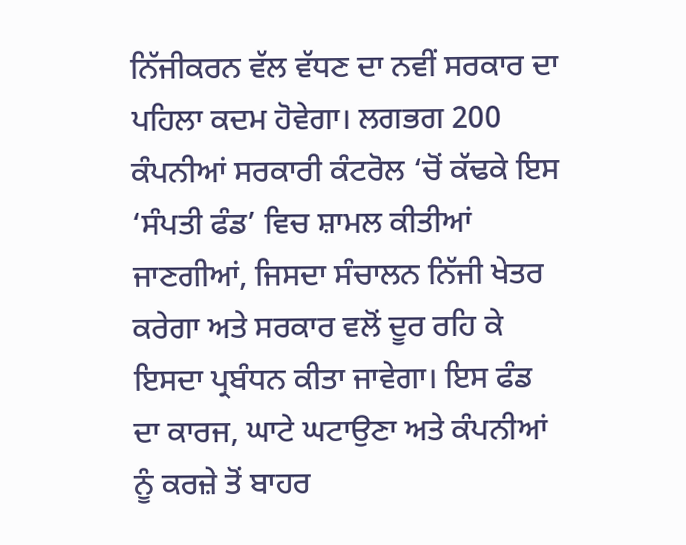ਨਿੱਜੀਕਰਨ ਵੱਲ ਵੱਧਣ ਦਾ ਨਵੀਂ ਸਰਕਾਰ ਦਾ ਪਹਿਲਾ ਕਦਮ ਹੋਵੇਗਾ। ਲਗਭਗ 200 ਕੰਪਨੀਆਂ ਸਰਕਾਰੀ ਕੰਟਰੋਲ ‘ਚੋਂ ਕੱਢਕੇ ਇਸ ‘ਸੰਪਤੀ ਫੰਡ’ ਵਿਚ ਸ਼ਾਮਲ ਕੀਤੀਆਂ ਜਾਣਗੀਆਂ, ਜਿਸਦਾ ਸੰਚਾਲਨ ਨਿੱਜੀ ਖੇਤਰ ਕਰੇਗਾ ਅਤੇ ਸਰਕਾਰ ਵਲੋਂ ਦੂਰ ਰਹਿ ਕੇ ਇਸਦਾ ਪ੍ਰਬੰਧਨ ਕੀਤਾ ਜਾਵੇਗਾ। ਇਸ ਫੰਡ ਦਾ ਕਾਰਜ, ਘਾਟੇ ਘਟਾਉਣਾ ਅਤੇ ਕੰਪਨੀਆਂ ਨੂੰ ਕਰਜ਼ੇ ਤੋਂ ਬਾਹਰ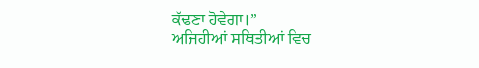ਕੱਢਣਾ ਹੋਵੇਗਾ।”
ਅਜਿਹੀਆਂ ਸਥਿਤੀਆਂ ਵਿਚ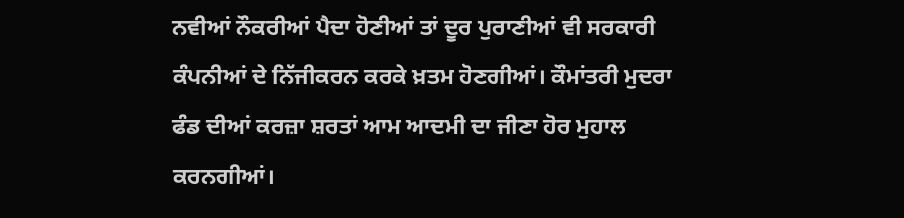ਨਵੀਆਂ ਨੌਕਰੀਆਂ ਪੈਦਾ ਹੋਣੀਆਂ ਤਾਂ ਦੂਰ ਪੁਰਾਣੀਆਂ ਵੀ ਸਰਕਾਰੀ ਕੰਪਨੀਆਂ ਦੇ ਨਿੱਜੀਕਰਨ ਕਰਕੇ ਖ਼ਤਮ ਹੋਣਗੀਆਂ। ਕੌਮਾਂਤਰੀ ਮੁਦਰਾ ਫੰਡ ਦੀਆਂ ਕਰਜ਼ਾ ਸ਼ਰਤਾਂ ਆਮ ਆਦਮੀ ਦਾ ਜੀਣਾ ਹੋਰ ਮੁਹਾਲ ਕਰਨਗੀਆਂ।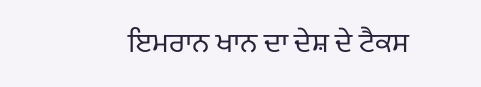ਇਮਰਾਨ ਖਾਨ ਦਾ ਦੇਸ਼ ਦੇ ਟੈਕਸ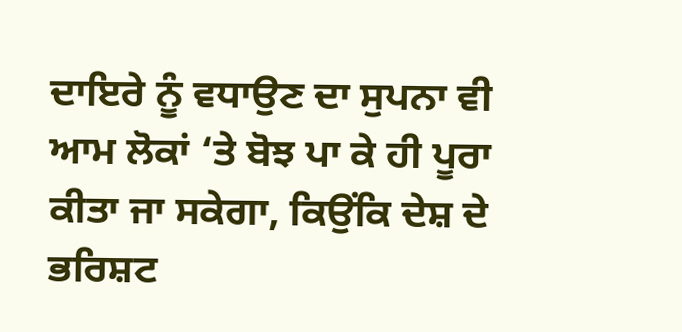ਦਾਇਰੇ ਨੂੰ ਵਧਾਉਣ ਦਾ ਸੁਪਨਾ ਵੀ ਆਮ ਲੋਕਾਂ ‘ਤੇ ਬੋਝ ਪਾ ਕੇ ਹੀ ਪੂਰਾ ਕੀਤਾ ਜਾ ਸਕੇਗਾ, ਕਿਉਂਕਿ ਦੇਸ਼ ਦੇ ਭਰਿਸ਼ਟ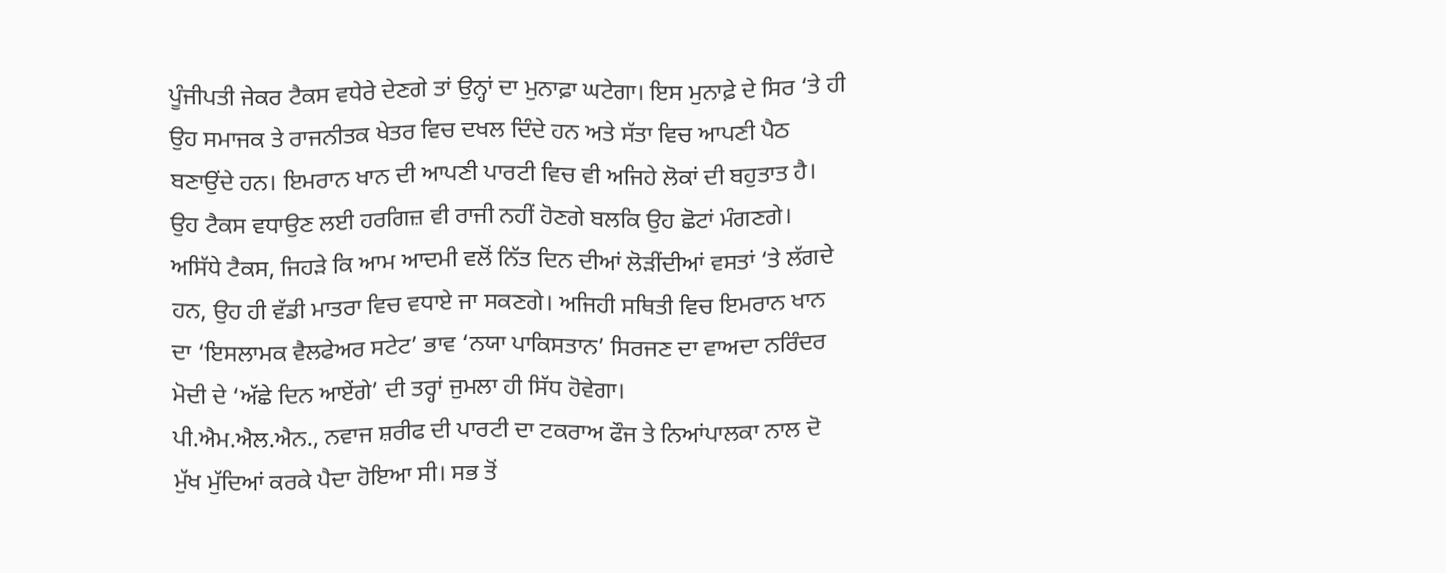ਪੂੰਜੀਪਤੀ ਜੇਕਰ ਟੈਕਸ ਵਧੇਰੇ ਦੇਣਗੇ ਤਾਂ ਉਨ੍ਹਾਂ ਦਾ ਮੁਨਾਫ਼ਾ ਘਟੇਗਾ। ਇਸ ਮੁਨਾਫ਼ੇ ਦੇ ਸਿਰ ‘ਤੇ ਹੀ ਉਹ ਸਮਾਜਕ ਤੇ ਰਾਜਨੀਤਕ ਖੇਤਰ ਵਿਚ ਦਖਲ ਦਿੰਦੇ ਹਨ ਅਤੇ ਸੱਤਾ ਵਿਚ ਆਪਣੀ ਪੈਠ ਬਣਾਉਂਦੇ ਹਨ। ਇਮਰਾਨ ਖਾਨ ਦੀ ਆਪਣੀ ਪਾਰਟੀ ਵਿਚ ਵੀ ਅਜਿਹੇ ਲੋਕਾਂ ਦੀ ਬਹੁਤਾਤ ਹੈ। ਉਹ ਟੈਕਸ ਵਧਾਉਣ ਲਈ ਹਰਗਿਜ਼ ਵੀ ਰਾਜੀ ਨਹੀਂ ਹੋਣਗੇ ਬਲਕਿ ਉਹ ਛੋਟਾਂ ਮੰਗਣਗੇ। ਅਸਿੱਧੇ ਟੈਕਸ, ਜਿਹੜੇ ਕਿ ਆਮ ਆਦਮੀ ਵਲੋਂ ਨਿੱਤ ਦਿਨ ਦੀਆਂ ਲੋੜੀਂਦੀਆਂ ਵਸਤਾਂ ‘ਤੇ ਲੱਗਦੇ ਹਨ, ਉਹ ਹੀ ਵੱਡੀ ਮਾਤਰਾ ਵਿਚ ਵਧਾਏ ਜਾ ਸਕਣਗੇ। ਅਜਿਹੀ ਸਥਿਤੀ ਵਿਚ ਇਮਰਾਨ ਖਾਨ ਦਾ ‘ਇਸਲਾਮਕ ਵੈਲਫੇਅਰ ਸਟੇਟ’ ਭਾਵ ‘ਨਯਾ ਪਾਕਿਸਤਾਨ’ ਸਿਰਜਣ ਦਾ ਵਾਅਦਾ ਨਰਿੰਦਰ ਮੋਦੀ ਦੇ ‘ਅੱਛੇ ਦਿਨ ਆਏਂਗੇ’ ਦੀ ਤਰ੍ਹਾਂ ਜੁਮਲਾ ਹੀ ਸਿੱਧ ਹੋਵੇਗਾ।
ਪੀ.ਐਮ.ਐਲ.ਐਨ., ਨਵਾਜ ਸ਼ਰੀਫ ਦੀ ਪਾਰਟੀ ਦਾ ਟਕਰਾਅ ਫੌਜ ਤੇ ਨਿਆਂਪਾਲਕਾ ਨਾਲ ਦੋ ਮੁੱਖ ਮੁੱਦਿਆਂ ਕਰਕੇ ਪੈਦਾ ਹੋਇਆ ਸੀ। ਸਭ ਤੋਂ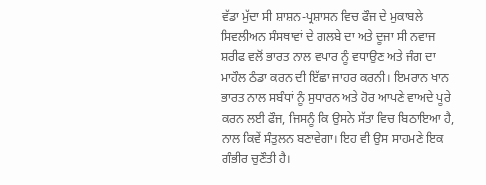ਵੱਡਾ ਮੁੱਦਾ ਸੀ ਸ਼ਾਸ਼ਨ-ਪ੍ਰਸ਼ਾਸਨ ਵਿਚ ਫੌਜ ਦੇ ਮੁਕਾਬਲੇ ਸਿਵਲੀਅਨ ਸੰਸਥਾਵਾਂ ਦੇ ਗਲਬੇ ਦਾ ਅਤੇ ਦੂਜਾ ਸੀ ਨਵਾਜ ਸ਼ਰੀਫ ਵਲੋਂ ਭਾਰਤ ਨਾਲ ਵਪਾਰ ਨੂੰ ਵਧਾਉਣ ਅਤੇ ਜੰਗ ਦਾ ਮਾਹੌਲ ਠੰਡਾ ਕਰਨ ਦੀ ਇੱਛਾ ਜਾਹਰ ਕਰਨੀ। ਇਮਰਾਨ ਖਾਨ ਭਾਰਤ ਨਾਲ ਸਬੰਧਾਂ ਨੂੰ ਸੁਧਾਰਨ ਅਤੇ ਹੋਰ ਆਪਣੇ ਵਾਅਦੇ ਪੂਰੇ ਕਰਨ ਲਈ ਫੌਜ, ਜਿਸਨੂੰ ਕਿ ਉਸਨੇ ਸੱਤਾ ਵਿਚ ਬਿਠਾਇਆ ਹੈ, ਨਾਲ ਕਿਵੇਂ ਸੰਤੁਲਨ ਬਣਾਵੇਗਾ। ਇਹ ਵੀ ਉਸ ਸਾਹਮਣੇ ਇਕ ਗੰਭੀਰ ਚੁਣੌਤੀ ਹੈ।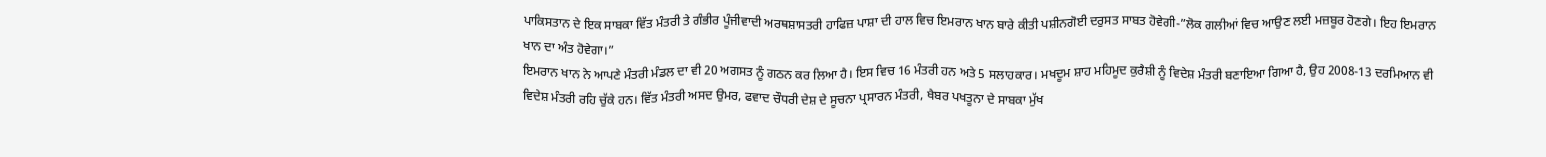ਪਾਕਿਸਤਾਨ ਦੇ ਇਕ ਸਾਬਕਾ ਵਿੱਤ ਮੰਤਰੀ ਤੇ ਗੰਭੀਰ ਪੂੰਜੀਵਾਦੀ ਅਰਥਸ਼ਾਸਤਰੀ ਹਾਫਿਜ਼ ਪਾਸ਼ਾ ਦੀ ਹਾਲ ਵਿਚ ਇਮਰਾਨ ਖਾਨ ਬਾਰੇ ਕੀਤੀ ਪਸ਼ੀਨਗੋਈ ਦਰੁਸਤ ਸਾਬਤ ਹੋਵੇਗੀ-”ਲੋਕ ਗਲੀਆਂ ਵਿਚ ਆਉਣ ਲਈ ਮਜ਼ਬੂਰ ਹੋਣਗੇ। ਇਹ ਇਮਰਾਨ ਖਾਨ ਦਾ ਅੰਤ ਹੋਵੇਗਾ।”
ਇਮਰਾਨ ਖਾਨ ਨੇ ਆਪਣੇ ਮੰਤਰੀ ਮੰਡਲ ਦਾ ਵੀ 20 ਅਗਸਤ ਨੂੰ ਗਠਨ ਕਰ ਲਿਆ ਹੈ। ਇਸ ਵਿਚ 16 ਮੰਤਰੀ ਹਨ ਅਤੇ 5 ਸਲਾਹਕਾਰ। ਮਖਦੂਮ ਸ਼ਾਹ ਮਹਿਮੂਦ ਕੁਰੈਸ਼ੀ ਨੂੰ ਵਿਦੇਸ਼ ਮੰਤਰੀ ਬਣਾਇਆ ਗਿਆ ਹੈ, ਉਹ 2008-13 ਦਰਮਿਆਨ ਵੀ ਵਿਦੇਸ਼ ਮੰਤਰੀ ਰਹਿ ਚੁੱਕੇ ਹਨ। ਵਿੱਤ ਮੰਤਰੀ ਅਸਦ ਉਮਰ, ਫਵਾਦ ਚੌਧਰੀ ਦੇਸ਼ ਦੇ ਸੂਚਨਾ ਪ੍ਰਸਾਰਨ ਮੰਤਰੀ, ਖੈਬਰ ਪਖਤੂਨਾ ਦੇ ਸਾਬਕਾ ਮੁੱਖ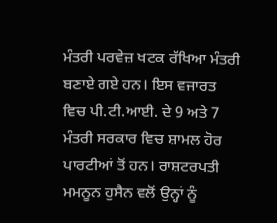ਮੰਤਰੀ ਪਰਵੇਜ਼ ਖਟਕ ਰੱਖਿਆ ਮੰਤਰੀ ਬਣਾਏ ਗਏ ਹਨ। ਇਸ ਵਜਾਰਤ ਵਿਚ ਪੀ.ਟੀ.ਆਈ. ਦੇ 9 ਅਤੇ 7 ਮੰਤਰੀ ਸਰਕਾਰ ਵਿਚ ਸ਼ਾਮਲ ਹੋਰ ਪਾਰਟੀਆਂ ਤੋਂ ਹਨ। ਰਾਸ਼ਟਰਪਤੀ ਮਮਨੂਨ ਹੁਸੈਨ ਵਲੋਂ ਉਨ੍ਹਾਂ ਨੂੰ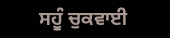ਸਹੂੰ ਚੁਕਵਾਈ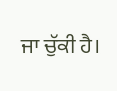ਜਾ ਚੁੱਕੀ ਹੈ।